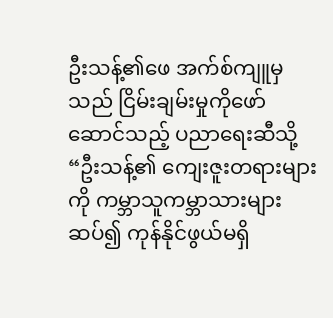ဦးသန့်၏ဖေ အက်စ်ကျူမှသည် ငြိမ်းချမ်းမှုကိုဖော်ဆောင်သည့် ပညာရေးဆီသို့
“ဦးသန့်၏ ကျေးဇူးတရားများကို ကမ္ဘာသူကမ္ဘာသားများ ဆပ်၍ ကုန်နိုင်ဖွယ်မရှိ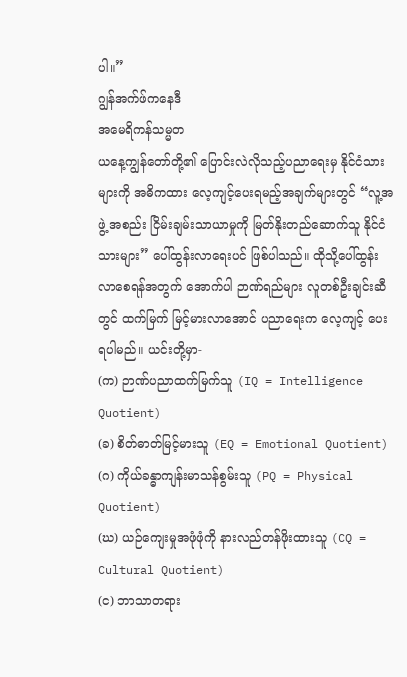ပါ။”
ဂျွန်အက်ဖ်ကနေဒီ
အမေရိကန်သမ္မတ
ယနေ့ကျွန်တော်တို့၏ ပြောင်းလဲလိုသည့်ပညာရေးမှ နိုင်ငံသား များကို အဓိကထား လေ့ကျင့်ပေးရမည့်အချက်များတွင် “လူ့အဖွဲ့ အစည်း ငြိမ်းချမ်းသာယာမှုကို မြတ်နိုးတည်ဆောက်သူ နိုင်ငံသားများ” ပေါ်ထွန်းလာရေးပင် ဖြစ်ပါသည်။ ထိုသို့ပေါ်ထွန်းလာစေရန်အတွက် အောက်ပါ ဉာဏ်ရည်များ လူတစ်ဦးချင်းဆီတွင် ထက်မြက် မြင့်မားလာအောင် ပညာရေးက လေ့ကျင့် ပေးရပါမည်။ ယင်းတို့မှာ-
(က) ဉာဏ်ပညာထက်မြက်သူ (IQ = Intelligence Quotient)
(ခ) စိတ်ဓာတ်မြင့်မားသူ (EQ = Emotional Quotient)
(ဂ) ကိုယ်ခန္ဓာကျန်းမာသန်စွမ်းသူ (PQ = Physical Quotient)
(ဃ) ယဉ်ကျေးမှုအဖုံဖုံကို နားလည်တန်ဖိုးထားသူ (CQ = Cultural Quotient)
(င) ဘာသာတရား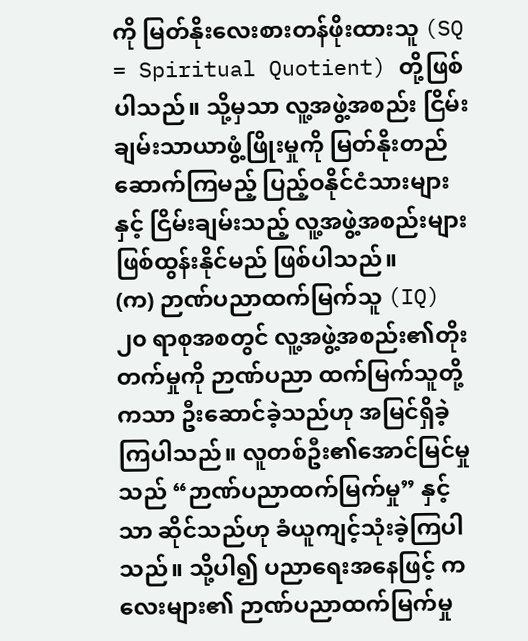ကို မြတ်နိုးလေးစားတန်ဖိုးထားသူ (SQ = Spiritual Quotient) တို့ဖြစ်ပါသည်။ သို့မှသာ လူ့အဖွဲ့အစည်း ငြိမ်းချမ်းသာယာဖွံ့ဖြိုးမှုကို မြတ်နိုးတည်ဆောက်ကြမည့် ပြည့်ဝနိုင်ငံသားများနှင့် ငြိမ်းချမ်းသည့် လူ့အဖွဲ့အစည်းများ ဖြစ်ထွန်းနိုင်မည် ဖြစ်ပါသည်။
(က) ဉာဏ်ပညာထက်မြက်သူ (IQ)
၂၀ ရာစုအစတွင် လူ့အဖွဲ့အစည်း၏တိုးတက်မှုကို ဉာဏ်ပညာ ထက်မြက်သူတို့ကသာ ဦးဆောင်ခဲ့သည်ဟု အမြင်ရှိခဲ့ကြပါသည်။ လူတစ်ဦး၏အောင်မြင်မှုသည် “ဉာဏ်ပညာထက်မြက်မှု” နှင့်သာ ဆိုင်သည်ဟု ခံယူကျင့်သုံးခဲ့ကြပါသည်။ သို့ပါ၍ ပညာရေးအနေဖြင့် ကလေးများ၏ ဉာဏ်ပညာထက်မြက်မှု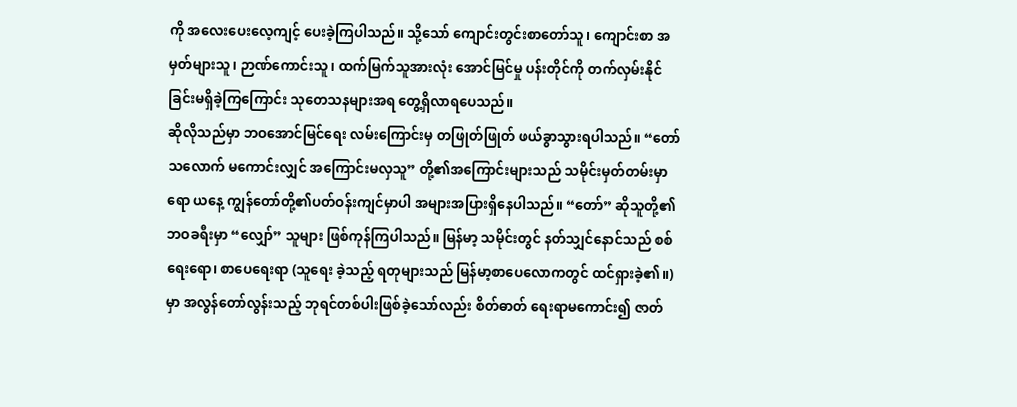ကို အလေးပေးလေ့ကျင့် ပေးခဲ့ကြပါသည်။ သို့သော် ကျောင်းတွင်းစာတော်သူ၊ ကျောင်းစာ အမှတ်များသူ၊ ဉာဏ်ကောင်းသူ၊ ထက်မြက်သူအားလုံး အောင်မြင်မှု ပန်းတိုင်ကို တက်လှမ်းနိုင်ခြင်းမရှိခဲ့ကြကြောင်း သုတေသနများအရ တွေ့ရှိလာရပေသည်။
ဆိုလိုသည်မှာ ဘဝအောင်မြင်ရေး လမ်းကြောင်းမှ တဖြုတ်ဖြုတ် ဖယ်ခွာသွားရပါသည်။ “တော်သလောက် မကောင်းလျှင် အကြောင်းမလှသူ” တို့၏အကြောင်းများသည် သမိုင်းမှတ်တမ်းမှာရော ယနေ့ ကျွန်တော်တို့၏ပတ်ဝန်းကျင်မှာပါ အများအပြားရှိနေပါသည်။ “တော်” ဆိုသူတို့၏ဘဝခရီးမှာ “လျှော်” သူများ ဖြစ်ကုန်ကြပါသည်။ မြန်မာ့ သမိုင်းတွင် နတ်သျှင်နောင်သည် စစ်ရေးရော၊ စာပေရေးရာ (သူရေး ခဲ့သည့် ရတုများသည် မြန်မာ့စာပေလောကတွင် ထင်ရှားခဲ့၏။) မှာ အလွန်တော်လွန်းသည့် ဘုရင်တစ်ပါးဖြစ်ခဲ့သော်လည်း စိတ်ဓာတ် ရေးရာမကောင်း၍ ဇာတ်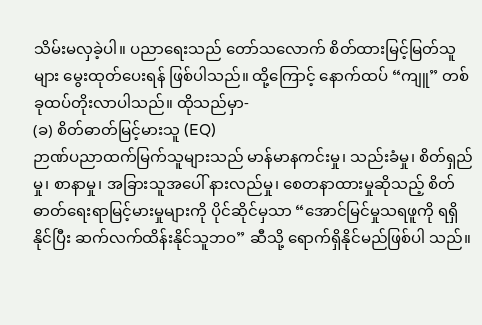သိမ်းမလှခဲ့ပါ။ ပညာရေးသည် တော်သလောက် စိတ်ထားမြင့်မြတ်သူများ မွေးထုတ်ပေးရန် ဖြစ်ပါသည်။ ထို့ကြောင့် နောက်ထပ် “ကျူ” တစ်ခုထပ်တိုးလာပါသည်။ ထိုသည်မှာ-
(ခ) စိတ်ဓာတ်မြင့်မားသူ (EQ)
ဉာဏ်ပညာထက်မြက်သူများသည် မာန်မာနကင်းမှု၊ သည်းခံမှု၊ စိတ်ရှည်မှု၊ စာနာမှု၊ အခြားသူအပေါ် နားလည်မှု၊ စေတနာထားမှုဆိုသည့် စိတ်ဓာတ်ရေးရာမြင့်မားမှုများကို ပိုင်ဆိုင်မှသာ “အောင်မြင်မှုသရဖူကို ရရှိနိုင်ပြီး ဆက်လက်ထိန်းနိုင်သူဘဝ” ဆီသို့ ရောက်ရှိနိုင်မည်ဖြစ်ပါ သည်။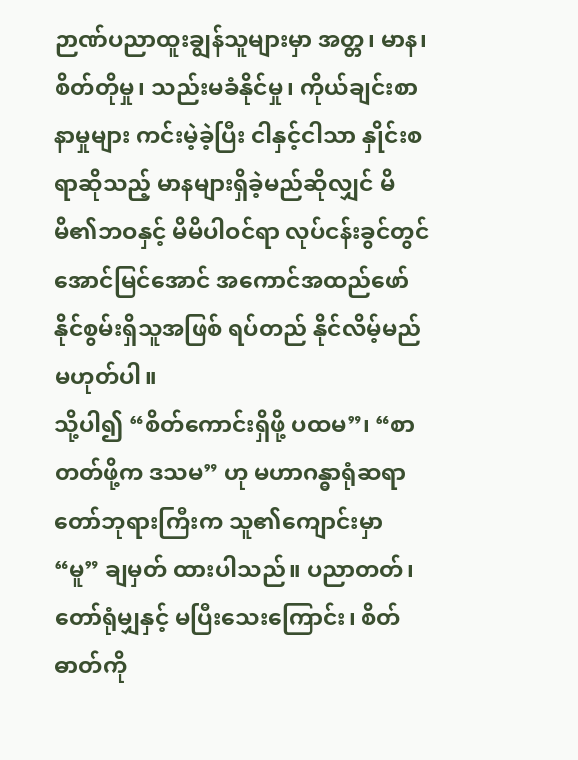ဉာဏ်ပညာထူးချွန်သူများမှာ အတ္တ၊ မာန၊ စိတ်တိုမှု၊ သည်းမခံနိုင်မှု၊ ကိုယ်ချင်းစာနာမှုများ ကင်းမဲ့ခဲ့ပြီး ငါနှင့်ငါသာ နှိုင်းစရာဆိုသည့် မာနများရှိခဲ့မည်ဆိုလျှင် မိမိ၏ဘဝနှင့် မိမိပါဝင်ရာ လုပ်ငန်းခွင်တွင် အောင်မြင်အောင် အကောင်အထည်ဖော်နိုင်စွမ်းရှိသူအဖြစ် ရပ်တည် နိုင်လိမ့်မည်မဟုတ်ပါ။
သို့ပါ၍ “စိတ်ကောင်းရှိဖို့ ပထမ”၊ “စာတတ်ဖို့က ဒသမ” ဟု မဟာဂန္ဓာရုံဆရာတော်ဘုရားကြီးက သူ၏ကျောင်းမှာ “မူ” ချမှတ် ထားပါသည်။ ပညာတတ်၊ တော်ရုံမျှနှင့် မပြီးသေးကြောင်း၊ စိတ်ဓာတ်ကို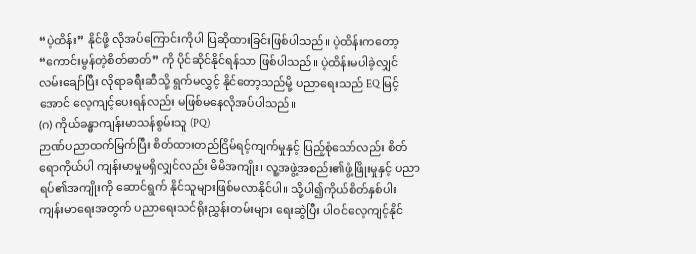“ပဲ့ထိန်း” နိုင်ဖို့ လိုအပ်ကြောင်းကိုပါ ပြဆိုထားခြင်းဖြစ်ပါသည်။ ပဲ့ထိန်းကတော့ “ကောင်းမွန်တဲ့စိတ်ဓာတ်” ကို ပိုင်ဆိုင်နိုင်ရန်သာ ဖြစ်ပါသည်။ ပဲ့ထိန်းမပါခဲ့လျှင် လမ်းချော်ပြီး လိုရာခရီးဆီသို့ ရွက်မလွှင့် နိုင်တော့သည်မို့ ပညာရေးသည် EQ မြင့်အောင် လေ့ကျင့်ပေးရန်လည်း မဖြစ်မနေလိုအပ်ပါသည်။
(ဂ) ကိုယ်ခန္ဓာကျန်းမာသန်စွမ်းသူ (PQ)
ဉာဏ်ပညာထက်မြက်ပြီး စိတ်ထားတည်ငြိမ်ရင့်ကျက်မှုနှင့် ပြည့်စုံသော်လည်း စိတ်ရောကိုယ်ပါ ကျန်းမာမှုမရှိလျှင်လည်း မိမိအကျိုး၊ လူ့အဖွဲ့အစည်း၏ဖွံ့ဖြိုးမှုနှင့် ပညာရပ်၏အကျိုးကို ဆောင်ရွက် နိုင်သူများဖြစ်မလာနိုင်ပါ။ သို့ပါ၍ကိုယ်စိတ်နှစ်ပါး ကျန်းမာရေးအတွက် ပညာရေးသင်ရိုးညွှန်းတမ်းများ ရေးဆွဲပြီး ပါဝင်လေ့ကျင့်နိုင်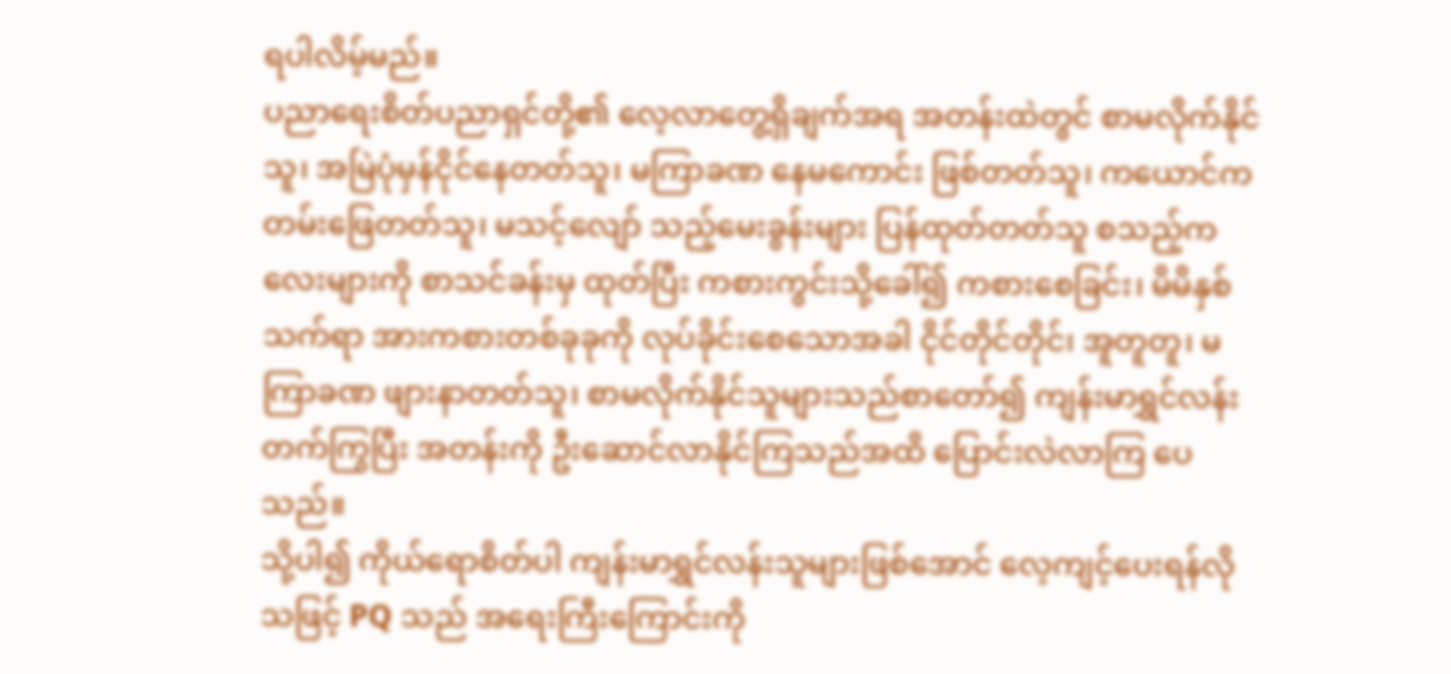ရပါလိမ့်မည်။
ပညာရေးစိတ်ပညာရှင်တို့၏ လေ့လာတွေ့ရှိချက်အရ အတန်းထဲတွင် စာမလိုက်နိုင်သူ၊ အမြဲပုံမှန်ငိုင်နေတတ်သူ၊ မကြာခဏ နေမကောင်း ဖြစ်တတ်သူ၊ ကယောင်ကတမ်းဖြေတတ်သူ၊ မသင့်လျော် သည့်မေးခွန်းများ ပြန်ထုတ်တတ်သူ စသည့်ကလေးများကို စာသင်ခန်းမှ ထုတ်ပြီး ကစားကွင်းသို့ခေါ်၍ ကစားစေခြင်း၊ မိမိနှစ်သက်ရာ အားကစားတစ်ခုခုကို လုပ်ခိုင်းစေသောအခါ ငိုင်တိုင်တိုင်၊ အူတူတူ၊ မကြာခဏ ဖျားနာတတ်သူ၊ စာမလိုက်နိုင်သူများသည်စာတော်၍ ကျန်းမာရွှင်လန်းတက်ကြွပြီး အတန်းကို ဦးဆောင်လာနိုင်ကြသည်အထိ ပြောင်းလဲလာကြ ပေသည်။
သို့ပါ၍ ကိုယ်ရောစိတ်ပါ ကျန်းမာရွှင်လန်းသူများဖြစ်အောင် လေ့ကျင့်ပေးရန်လိုသဖြင့် PQ သည် အရေးကြီးကြောင်းကို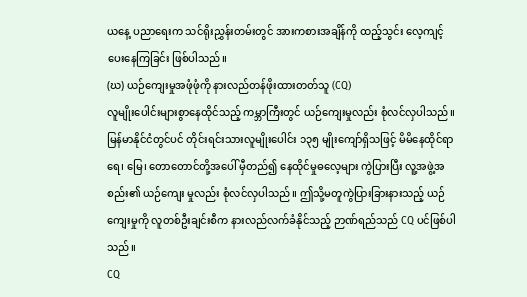ယနေ့ ပညာရေးက သင်ရိုးညွှန်းတမ်းတွင် အားကစားအချိန်ကို ထည့်သွင်း လေ့ကျင့်ပေးနေကြခြင်း ဖြစ်ပါသည်။
(ဃ) ယဉ်ကျေးမှုအဖုံဖုံကို နားလည်တန်ဖိုးထားတတ်သူ (CQ)
လူမျိုးပေါင်းများစွာနေထိုင်သည့် ကမ္ဘာကြီးတွင် ယဉ်ကျေးမှုလည်း စုံလင်လှပါသည်။ မြန်မာနိုင်ငံတွင်ပင် တိုင်းရင်းသားလူမျိုးပေါင်း ၁၃၅ မျိုးကျော်ရှိသဖြင့် မိမိနေထိုင်ရာ ရေ၊ မြေ၊ တောတောင်တို့အပေါ် မှီတည်၍ နေထိုင်မှုဓလေ့များ ကွဲပြားပြီး လူ့အဖွဲ့အစည်း၏ ယဉ်ကျေး မှုလည်း စုံလင်လှပါသည်။ ဤသို့မတူကွဲပြားခြားနားသည့် ယဉ်ကျေးမှုကို လူတစ်ဦးချင်းစီက နားလည်လက်ခံနိုင်သည့် ဉာဏ်ရည်သည် CQ ပင်ဖြစ်ပါသည်။
CQ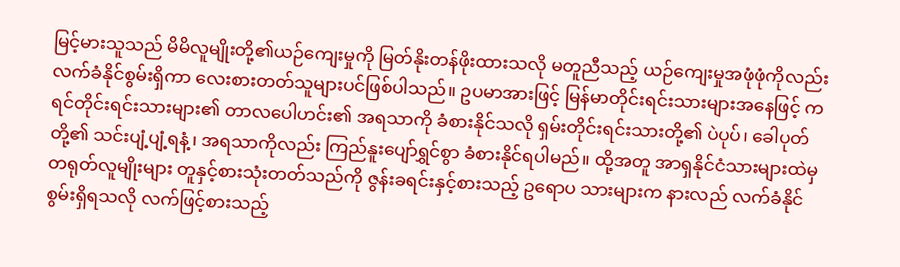မြင့်မားသူသည် မိမိလူမျိုးတို့၏ယဉ်ကျေးမှုကို မြတ်နိုးတန်ဖိုးထားသလို မတူညီသည့် ယဉ်ကျေးမှုအဖုံဖုံကိုလည်း လက်ခံနိုင်စွမ်းရှိကာ လေးစားတတ်သူများပင်ဖြစ်ပါသည်။ ဥပမာအားဖြင့် မြန်မာတိုင်းရင်းသားများအနေဖြင့် ကရင်တိုင်းရင်းသားများ၏ တာလပေါဟင်း၏ အရသာကို ခံစားနိုင်သလို ရှမ်းတိုင်းရင်းသားတို့၏ ပဲပုပ်၊ ခေါပုတ်တို့၏ သင်းပျံ့ပျံ့ရနံ့၊ အရသာကိုလည်း ကြည်နူးပျော်ရွှင်စွာ ခံစားနိုင်ရပါမည်။ ထို့အတူ အာရှနိုင်ငံသားများထဲမှ တရုတ်လူမျိုးများ တူနှင့်စားသုံးတတ်သည်ကို ဇွန်းခရင်းနှင့်စားသည့် ဥရောပ သားများက နားလည် လက်ခံနိုင်စွမ်းရှိရသလို လက်ဖြင့်စားသည့်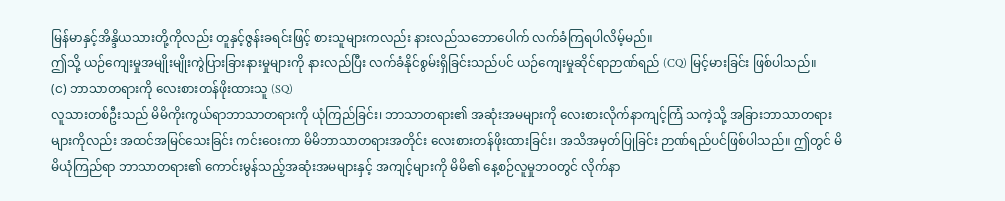မြန်မာနှင့်အိန္ဒိယသားတို့ကိုလည်း တူနှင့်ဇွန်းခရင်းဖြင့် စားသူများကလည်း နားလည်သဘောပေါက် လက်ခံကြရပါလိမ့်မည်။
ဤသို့ ယဉ်ကျေးမှုအမျိုးမျိုးကွဲပြားခြားနားမှုများကို နားလည်ပြီး လက်ခံနိုင်စွမ်းရှိခြင်းသည်ပင် ယဉ်ကျေးမှုဆိုင်ရာဉာဏ်ရည် (CQ) မြင့်မားခြင်း ဖြစ်ပါသည်။
(င) ဘာသာတရားကို လေးစားတန်ဖိုးထားသူ (SQ)
လူသားတစ်ဦးသည် မိမိကိုးကွယ်ရာဘာသာတရားကို ယုံကြည်ခြင်း၊ ဘာသာတရား၏ အဆုံးအမများကို လေးစားလိုက်နာကျင့်ကြံ သကဲ့သို့ အခြားဘာသာတရားများကိုလည်း အထင်အမြင်သေးခြင်း ကင်းဝေးကာ မိမိဘာသာတရားအတိုင်း လေးစားတန်ဖိုးထားခြင်း၊ အသိအမှတ်ပြုခြင်း ဉာဏ်ရည်ပင်ဖြစ်ပါသည်။ ဤတွင် မိမိယုံကြည်ရာ ဘာသာတရား၏ ကောင်းမွန်သည့်အဆုံးအမများနှင့် အကျင့်များကို မိမိ၏ နေ့စဉ်လူမှုဘဝတွင် လိုက်နာ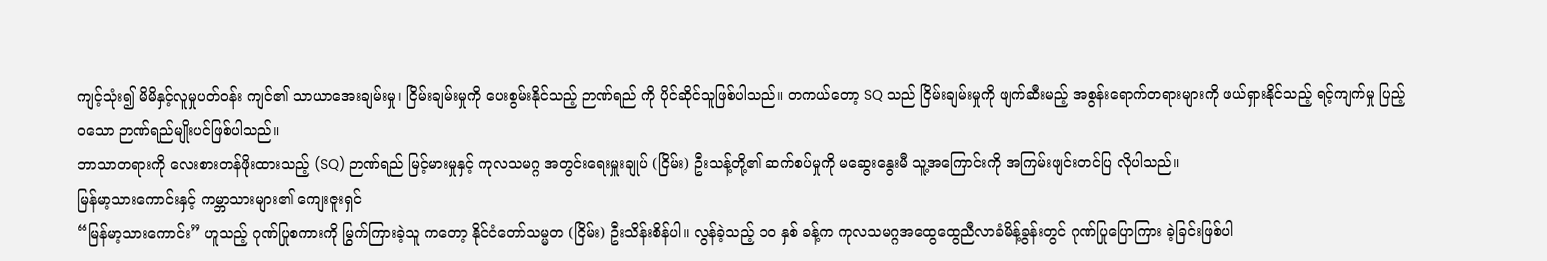ကျင့်သုံး၍ မိမိနှင့်လူမှုပတ်ဝန်း ကျင်၏ သာယာအေးချမ်းမှု၊ ငြိမ်းချမ်းမှုကို ပေးစွမ်းနိုင်သည့် ဉာဏ်ရည် ကို ပိုင်ဆိုင်သူဖြစ်ပါသည်။ တကယ်တော့ SQ သည် ငြိမ်းချမ်းမှုကို ဖျက်ဆီးမည့် အစွန်းရောက်တရားများကို ဖယ်ရှားနိုင်သည့် ရင့်ကျက်မှု ပြည့်ဝသော ဉာဏ်ရည်မျိုးပင်ဖြစ်ပါသည်။
ဘာသာတရားကို လေးစားတန်ဖိုးထားသည့် (SQ) ဉာဏ်ရည် မြင့်မားမှုနှင့် ကုလသမဂ္ဂ အတွင်းရေးမှူးချုပ် (ငြိမ်း) ဦးသန့်တို့၏ ဆက်စပ်မှုကို မဆွေးနွေးမီ သူ့အကြောင်းကို အကြမ်းဖျင်းတင်ပြ လိုပါသည်။
မြန်မာ့သားကောင်းနှင့် ကမ္ဘာသားများ၏ ကျေးဇူးရှင်
“မြန်မာ့သားကောင်း” ဟူသည့် ဂုဏ်ပြုစကားကို မြွက်ကြားခဲ့သူ ကတော့ နိုင်ငံတော်သမ္မတ (ငြိမ်း) ဦးသိန်းစိန်ပါ။ လွန်ခဲ့သည့် ၁၀ နှစ် ခန့်က ကုလသမဂ္ဂအထွေထွေညီလာခံမိန့်ခွန်းတွင် ဂုဏ်ပြုပြောကြား ခဲ့ခြင်းဖြစ်ပါ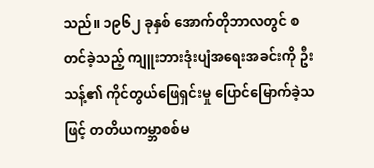သည်။ ၁၉၆၂ ခုနှစ် အောက်တိုဘာလတွင် စတင်ခဲ့သည့် ကျူးဘားဒုံးပျံအရေးအခင်းကို ဦးသန့်၏ ကိုင်တွယ်ဖြေရှင်းမှု ပြောင်မြောက်ခဲ့သဖြင့် တတိယကမ္ဘာစစ်မ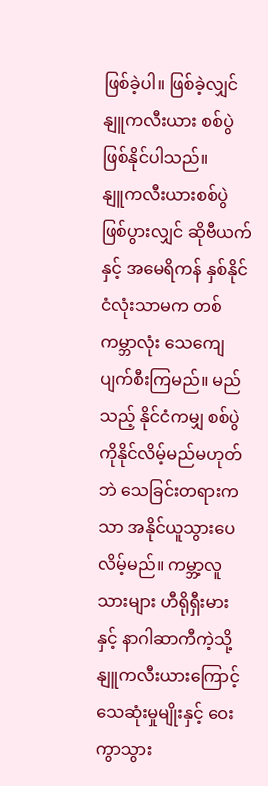ဖြစ်ခဲ့ပါ။ ဖြစ်ခဲ့လျှင် နျူကလီးယား စစ်ပွဲဖြစ်နိုင်ပါသည်။
နျူကလီးယားစစ်ပွဲဖြစ်ပွားလျှင် ဆိုဗီယက်နှင့် အမေရိကန် နှစ်နိုင်ငံလုံးသာမက တစ်ကမ္ဘာလုံး သေကျေပျက်စီးကြမည်။ မည်သည့် နိုင်ငံကမျှ စစ်ပွဲကိုနိုင်လိမ့်မည်မဟုတ်ဘဲ သေခြင်းတရားကသာ အနိုင်ယူသွားပေလိမ့်မည်။ ကမ္ဘာ့လူသားများ ဟီရိုရှီးမားနှင့် နာဂါဆာကီကဲ့သို့ နျူကလီးယားကြောင့် သေဆုံးမှုမျိုးနှင့် ဝေးကွာသွား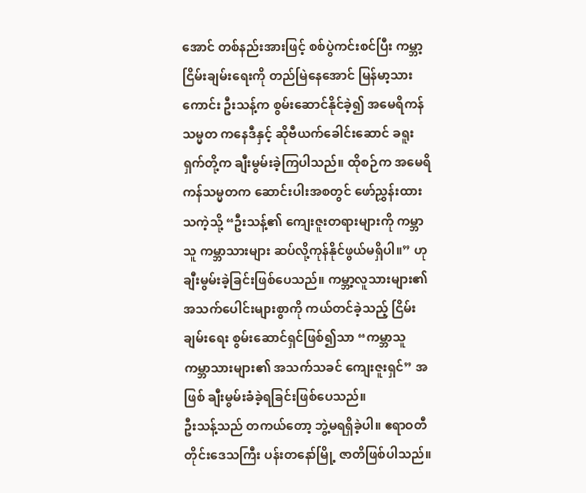အောင် တစ်နည်းအားဖြင့် စစ်ပွဲကင်းစင်ပြီး ကမ္ဘာ့ငြိမ်းချမ်းရေးကို တည်မြဲနေအောင် မြန်မာ့သားကောင်း ဦးသန့်က စွမ်းဆောင်နိုင်ခဲ့၍ အမေရိကန်သမ္မတ ကနေဒီနှင့် ဆိုဗီယက်ခေါင်းဆောင် ခရူးရှက်တို့က ချီးမွမ်းခဲ့ကြပါသည်။ ထိုစဉ်က အမေရိကန်သမ္မတက ဆောင်းပါးအစတွင် ဖော်ညွှန်းထားသကဲ့သို့ “ဦးသန့်၏ ကျေးဇူးတရားများကို ကမ္ဘာသူ ကမ္ဘာသားများ ဆပ်လို့ကုန်နိုင်ဖွယ်မရှိပါ။” ဟုချီးမွမ်းခဲ့ခြင်းဖြစ်ပေသည်။ ကမ္ဘာ့လူသားများ၏ အသက်ပေါင်းများစွာကို ကယ်တင်ခဲ့သည့် ငြိမ်းချမ်းရေး စွမ်းဆောင်ရှင်ဖြစ်၍သာ “ကမ္ဘာသူ ကမ္ဘာသားများ၏ အသက်သခင် ကျေးဇူးရှင်” အဖြစ် ချီးမွမ်းခံခဲ့ရခြင်းဖြစ်ပေသည်။
ဦးသန့်သည် တကယ်တော့ ဘွဲ့မရရှိခဲ့ပါ။ ဧရာဝတီတိုင်းဒေသကြီး ပန်းတနော်မြို့ ဇာတိဖြစ်ပါသည်။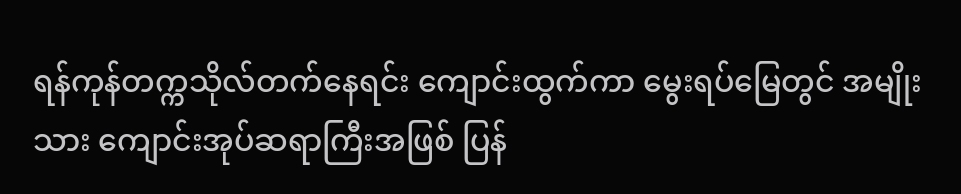ရန်ကုန်တက္ကသိုလ်တက်နေရင်း ကျောင်းထွက်ကာ မွေးရပ်မြေတွင် အမျိုးသား ကျောင်းအုပ်ဆရာကြီးအဖြစ် ပြန်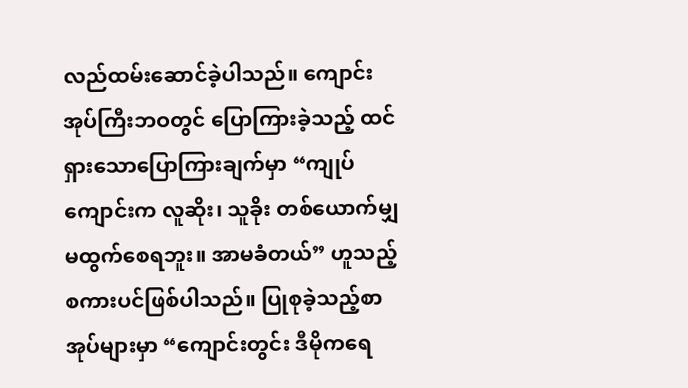လည်ထမ်းဆောင်ခဲ့ပါသည်။ ကျောင်းအုပ်ကြီးဘဝတွင် ပြောကြားခဲ့သည့် ထင်ရှားသောပြောကြားချက်မှာ “ကျုပ်ကျောင်းက လူဆိုး၊ သူခိုး တစ်ယောက်မျှ မထွက်စေရဘူး။ အာမခံတယ်” ဟူသည့် စကားပင်ဖြစ်ပါသည်။ ပြုစုခဲ့သည့်စာအုပ်များမှာ “ကျောင်းတွင်း ဒီမိုကရေ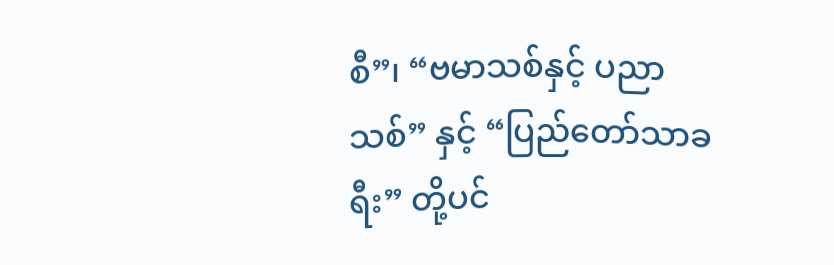စီ”၊ “ဗမာသစ်နှင့် ပညာသစ်” နှင့် “ပြည်တော်သာခရီး” တို့ပင်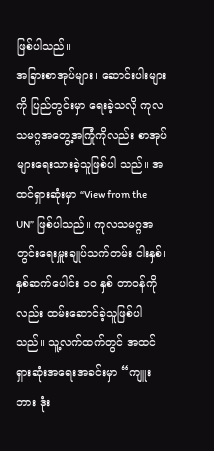ဖြစ်ပါသည်။
အခြားစာအုပ်များ၊ ဆောင်းပါးများကို ပြည်တွင်းမှာ ရေးခဲ့သလို ကုလသမဂ္ဂအတွေ့အကြုံကိုလည်း စာအုပ်များရေးသားခဲ့သူဖြစ်ပါ သည်။ အထင်ရှားဆုံးမှာ “View from the UN” ဖြစ်ပါသည်။ ကုလသမဂ္ဂအတွင်းရေးမှူးချုပ်သက်တမ်း ငါးနှစ်၊ နှစ်ဆက်ပေါင်း ၁၀ နှစ် တာဝန်ကိုလည်း ထမ်းဆောင်ခဲ့သူဖြစ်ပါသည်။ သူ့လက်ထက်တွင် အထင်ရှားဆုံးအရေးအခင်းမှာ “ကျူးဘား ဒုံး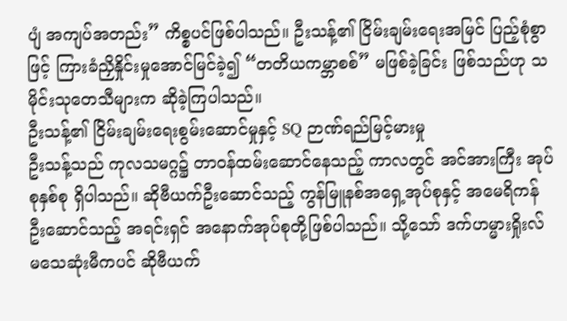ပျံ အကျပ်အတည်း” ကိစ္စပင်ဖြစ်ပါသည်။ ဦးသန့်၏ ငြိမ်းချမ်းရေးအမြင် ပြည့်စုံစွာဖြင့် ကြားခံညှိနှိုင်းမှုအောင်မြင်ခဲ့၍ “တတိယကမ္ဘာစစ်” မဖြစ်ခဲ့ခြင်း ဖြစ်သည်ဟု သမိုင်းသုတေသီများက ဆိုခဲ့ကြပါသည်။
ဦးသန့်၏ ငြိမ်းချမ်းရေးစွမ်းဆောင်မှုနှင့် SQ ဉာဏ်ရည်မြင့်မားမှု
ဦးသန့်သည် ကုလသမဂ္ဂ၌ တာဝန်ထမ်းဆောင်နေသည့် ကာလတွင် အင်အားကြီး အုပ်စုနှစ်စု ရှိပါသည်။ ဆိုဗီယက်ဦးဆောင်သည့် ကွန်မြူနစ်အရှေ့အုပ်စုနှင့် အမေရိကန်ဦးဆောင်သည့် အရင်းရှင် အနောက်အုပ်စုတို့ဖြစ်ပါသည်။ သို့သော် ဒက်ဟမ္မားရှိုးလ် မသေဆုံးမီကပင် ဆိုဗီယက်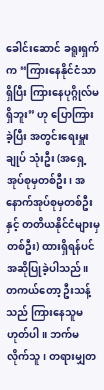ခေါင်းဆောင် ခရူးရှက်က “ကြားနေနိုင်ငံသာရှိပြီး ကြားနေပုဂ္ဂိုလ်မရှိဘူး” ဟု ပြောကြားခဲ့ပြီး အတွင်းရေးမှူးချုပ် သုံးဦး (အရှေ့အုပ်စုမှတစ်ဦး၊ အနောက်အုပ်စုမှတစ်ဦးနှင့် တတိယနိုင်ငံများမှ တစ်ဦး) ထားရှိရန်ပင် အဆိုပြုခဲ့ပါသည်။
တကယ်တော့ ဦးသန့်သည် ကြားနေသူမဟုတ်ပါ။ ဘက်မလိုက်သူ၊ တရားမျှတ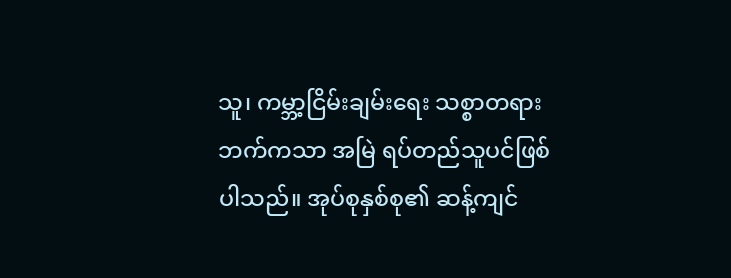သူ၊ ကမ္ဘာ့ငြိမ်းချမ်းရေး သစ္စာတရားဘက်ကသာ အမြဲ ရပ်တည်သူပင်ဖြစ်ပါသည်။ အုပ်စုနှစ်စု၏ ဆန့်ကျင်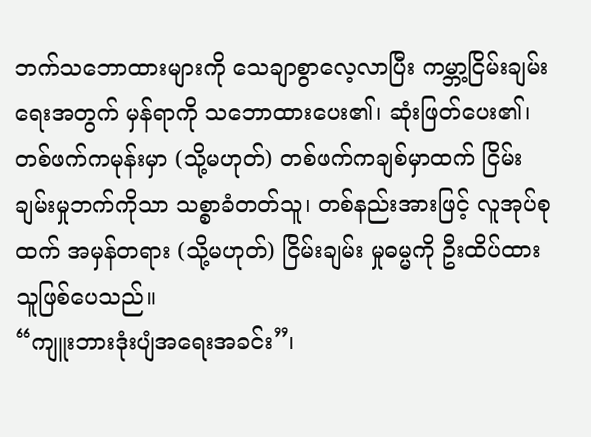ဘက်သဘောထားများကို သေချာစွာလေ့လာပြီး ကမ္ဘာ့ငြိမ်းချမ်းရေးအတွက် မှန်ရာကို သဘောထားပေး၏၊ ဆုံးဖြတ်ပေး၏၊ တစ်ဖက်ကမုန်းမှာ (သို့မဟုတ်) တစ်ဖက်ကချစ်မှာထက် ငြိမ်းချမ်းမှုဘက်ကိုသာ သစ္စာခံတတ်သူ၊ တစ်နည်းအားဖြင့် လူအုပ်စုထက် အမှန်တရား (သို့မဟုတ်) ငြိမ်းချမ်း မှုဓမ္မကို ဦးထိပ်ထားသူဖြစ်ပေသည်။
“ကျူးဘားဒုံးပျံအရေးအခင်း”၊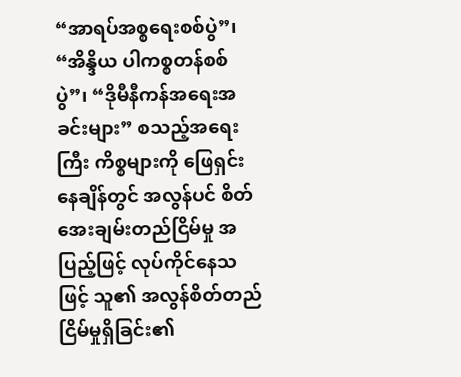“အာရပ်အစ္စရေးစစ်ပွဲ”၊ “အိန္ဒိယ ပါကစ္စတန်စစ်ပွဲ”၊ “ဒိုမီနီကန်အရေးအခင်းများ” စသည့်အရေးကြီး ကိစ္စများကို ဖြေရှင်းနေချိန်တွင် အလွန်ပင် စိတ်အေးချမ်းတည်ငြိမ်မှု အပြည့်ဖြင့် လုပ်ကိုင်နေသဖြင့် သူ၏ အလွန်စိတ်တည်ငြိမ်မှုရှိခြင်း၏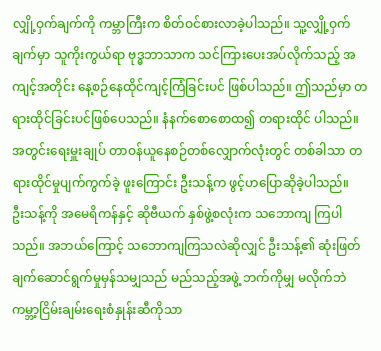လျှို့ဝှက်ချက်ကို ကမ္ဘာကြီးက စိတ်ဝင်စားလာခဲ့ပါသည်။ သူ့လျှို့ဝှက်ချက်မှာ သူကိုးကွယ်ရာ ဗုဒ္ဓဘာသာက သင်ကြားပေးအပ်လိုက်သည့် အကျင့်အတိုင်း နေ့စဉ်နေထိုင်ကျင့်ကြံခြင်းပင် ဖြစ်ပါသည်။ ဤသည်မှာ တရားထိုင်ခြင်းပင်ဖြစ်ပေသည်။ နံနက်စောစောထ၍ တရားထိုင် ပါသည်။ အတွင်းရေးမှူးချုပ် တာဝန်ယူနေစဉ်တစ်လျှောက်လုံးတွင် တစ်ခါသာ တရားထိုင်မှုပျက်ကွက်ခဲ့ ဖူးကြောင်း ဦးသန့်က ဖွင့်ဟပြောဆိုခဲ့ပါသည်။
ဦးသန့်ကို အမေရိကန်နှင့် ဆိုဗီယက် နှစ်ဖွဲ့စလုံးက သဘောကျ ကြပါသည်။ အဘယ်ကြောင့် သဘောကျကြသလဲဆိုလျှင် ဦးသန့်၏ ဆုံးဖြတ်ချက်ဆောင်ရွက်မှုမှန်သမျှသည် မည်သည့်အဖွဲ့ ဘက်ကိုမျှ မလိုက်ဘဲ ကမ္ဘာ့ငြိမ်းချမ်းရေးစံနှုန်းဆီကိုသာ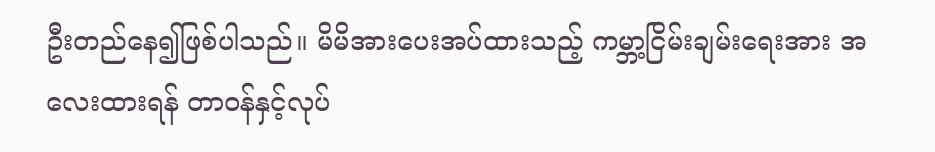ဦးတည်နေ၍ဖြစ်ပါသည်။ မိမိအားပေးအပ်ထားသည့် ကမ္ဘာ့ငြိမ်းချမ်းရေးအား အလေးထားရန် တာဝန်နှင့်လုပ်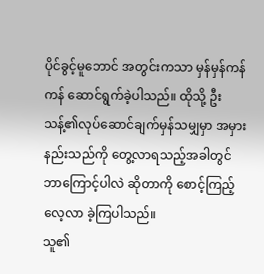ပိုင်ခွင့်မူဘောင် အတွင်းကသာ မှန်မှန်ကန်ကန် ဆောင်ရွက်ခဲ့ပါသည်။ ထိုသို့ ဦးသန့်၏လုပ်ဆောင်ချက်မှန်သမျှမှာ အမှားနည်းသည်ကို တွေ့လာရသည့်အခါတွင် ဘာကြောင့်ပါလဲ ဆိုတာကို စောင့်ကြည့်လေ့လာ ခဲ့ကြပါသည်။
သူ၏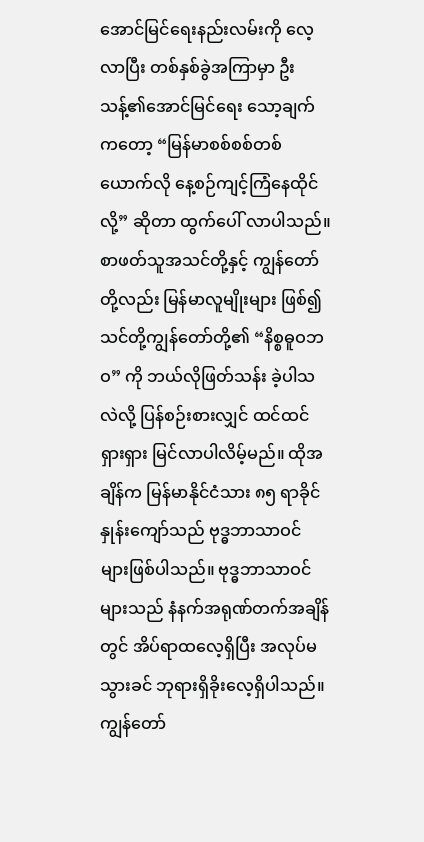အောင်မြင်ရေးနည်းလမ်းကို လေ့လာပြီး တစ်နှစ်ခွဲအကြာမှာ ဦးသန့်၏အောင်မြင်ရေး သော့ချက်ကတော့ “မြန်မာစစ်စစ်တစ်ယောက်လို နေ့စဉ်ကျင့်ကြံနေထိုင်လို့” ဆိုတာ ထွက်ပေါ် လာပါသည်။ စာဖတ်သူအသင်တို့နှင့် ကျွန်တော်တို့လည်း မြန်မာလူမျိုးများ ဖြစ်၍ သင်တို့ကျွန်တော်တို့၏ “နိစ္စဓူဝဘဝ” ကို ဘယ်လိုဖြတ်သန်း ခဲ့ပါသလဲလို့ ပြန်စဉ်းစားလျှင် ထင်ထင်ရှားရှား မြင်လာပါလိမ့်မည်။ ထိုအချိန်က မြန်မာနိုင်ငံသား ၈၅ ရာခိုင်နှုန်းကျော်သည် ဗုဒ္ဓဘာသာဝင် များဖြစ်ပါသည်။ ဗုဒ္ဓဘာသာဝင်များသည် နံနက်အရုဏ်တက်အချိန်တွင် အိပ်ရာထလေ့ရှိပြီး အလုပ်မသွားခင် ဘုရားရှိခိုးလေ့ရှိပါသည်။
ကျွန်တော်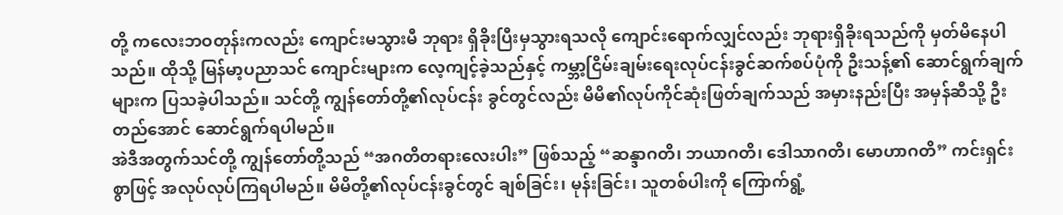တို့ ကလေးဘဝတုန်းကလည်း ကျောင်းမသွားမီ ဘုရား ရှိခိုးပြီးမှသွားရသလို ကျောင်းရောက်လျှင်လည်း ဘုရားရှိခိုးရသည်ကို မှတ်မိနေပါသည်။ ထိုသို့ မြန်မာ့ပညာသင် ကျောင်းများက လေ့ကျင့်ခဲ့သည်နှင့် ကမ္ဘာ့ငြိမ်းချမ်းရေးလုပ်ငန်းခွင်ဆက်စပ်ပုံကို ဦးသန့်၏ ဆောင်ရွက်ချက်များက ပြသခဲ့ပါသည်။ သင်တို့ ကျွန်တော်တို့၏လုပ်ငန်း ခွင်တွင်လည်း မိမိ၏လုပ်ကိုင်ဆုံးဖြတ်ချက်သည် အမှားနည်းပြီး အမှန်ဆီသို့ ဦးတည်အောင် ဆောင်ရွက်ရပါမည်။
အဲဒီအတွက်သင်တို့ ကျွန်တော်တို့သည် “အဂတိတရားလေးပါး” ဖြစ်သည့် “ဆန္ဒာဂတိ၊ ဘယာဂတိ၊ ဒေါသာဂတိ၊ မောဟာဂတိ” ကင်းရှင်းစွာဖြင့် အလုပ်လုပ်ကြရပါမည်။ မိမိတို့၏လုပ်ငန်းခွင်တွင် ချစ်ခြင်း၊ မုန်းခြင်း၊ သူတစ်ပါးကို ကြောက်ရွံ့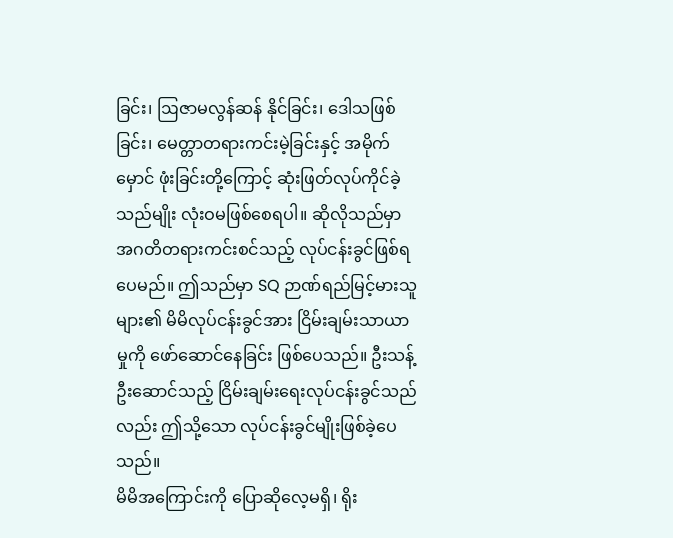ခြင်း၊ ဩဇာမလွန်ဆန် နိုင်ခြင်း၊ ဒေါသဖြစ်ခြင်း၊ မေတ္တာတရားကင်းမဲ့ခြင်းနှင့် အမိုက်မှောင် ဖုံးခြင်းတို့ကြောင့် ဆုံးဖြတ်လုပ်ကိုင်ခဲ့သည်မျိုး လုံးဝမဖြစ်စေရပါ။ ဆိုလိုသည်မှာ အဂတိတရားကင်းစင်သည့် လုပ်ငန်းခွင်ဖြစ်ရပေမည်။ ဤသည်မှာ SQ ဉာဏ်ရည်မြင့်မားသူများ၏ မိမိလုပ်ငန်းခွင်အား ငြိမ်းချမ်းသာယာမှုကို ဖော်ဆောင်နေခြင်း ဖြစ်ပေသည်။ ဦးသန့်ဦးဆောင်သည့် ငြိမ်းချမ်းရေးလုပ်ငန်းခွင်သည်လည်း ဤသို့သော လုပ်ငန်းခွင်မျိုးဖြစ်ခဲ့ပေသည်။
မိမိအကြောင်းကို ပြောဆိုလေ့မရှိ၊ ရိုး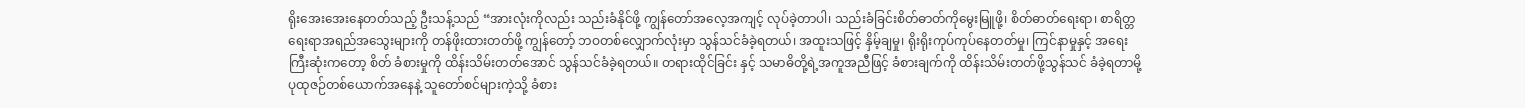ရိုးအေးအေးနေတတ်သည့် ဦးသန့်သည် “အားလုံးကိုလည်း သည်းခံနိုင်ဖို့ ကျွန်တော်အလေ့အကျင့် လုပ်ခဲ့တာပါ၊ သည်းခံခြင်းစိတ်ဓာတ်ကိုမွေးမြူဖို့၊ စိတ်ဓာတ်ရေးရာ၊ စာရိတ္တရေးရာအရည်အသွေးများကို တန်ဖိုးထားတတ်ဖို့ ကျွန်တော့် ဘဝတစ်လျှောက်လုံးမှာ သွန်သင်ခံခဲ့ရတယ်၊ အထူးသဖြင့် နှိမ့်ချမှု၊ ရိုးရိုးကုပ်ကုပ်နေတတ်မှု၊ ကြင်နာမှုနှင့် အရေးကြီးဆုံးကတော့ စိတ် ခံစားမှုကို ထိန်းသိမ်းတတ်အောင် သွန်သင်ခံခဲ့ရတယ်။ တရားထိုင်ခြင်း နှင့် သမာဓိတို့ရဲ့အကူအညီဖြင့် ခံစားချက်ကို ထိန်းသိမ်းတတ်ဖို့သွန်သင် ခံခဲ့ရတာမို့ ပုထုဇဉ်တစ်ယောက်အနေနဲ့ သူတော်စင်များကဲ့သို့ ခံစား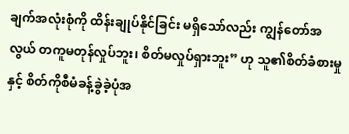ချက်အလုံးစုံကို ထိန်းချုပ်နိုင်ခြင်း မရှိသော်လည်း ကျွန်တော်အလွယ် တကူမတုန်လှုပ်ဘူး၊ စိတ်မလှုပ်ရှားဘူး” ဟု သူ၏စိတ်ခံစားမှုနှင့် စိတ်ကိုစီမံခန့်ခွဲခဲ့ပုံအ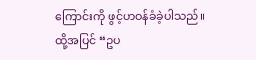ကြောင်းကို ဖွင့်ဟဝန်ခံခဲ့ပါသည်။
ထို့အပြင် “ဥပ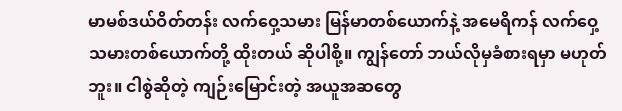မာမစ်ဒယ်ဝိတ်တန်း လက်ဝှေ့သမား မြန်မာတစ်ယောက်နဲ့ အမေရိကန် လက်ဝှေ့သမားတစ်ယောက်တို့ ထိုးတယ် ဆိုပါစို့။ ကျွန်တော် ဘယ်လိုမှခံစားရမှာ မဟုတ်ဘူး။ ငါစွဲဆိုတဲ့ ကျဉ်းမြောင်းတဲ့ အယူအဆတွေ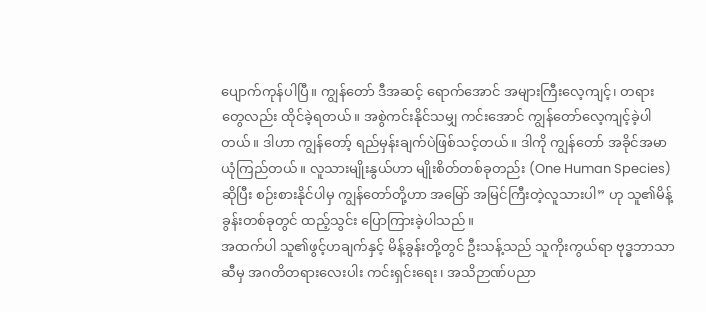ပျောက်ကုန်ပါပြီ။ ကျွန်တော် ဒီအဆင့် ရောက်အောင် အများကြီးလေ့ကျင့်၊ တရားတွေလည်း ထိုင်ခဲ့ရတယ်။ အစွဲကင်းနိုင်သမျှ ကင်းအောင် ကျွန်တော်လေ့ကျင့်ခဲ့ပါတယ်။ ဒါဟာ ကျွန်တော့် ရည်မှန်းချက်ပဲဖြစ်သင့်တယ်။ ဒါကို ကျွန်တော် အခိုင်အမာ ယုံကြည်တယ်။ လူသားမျိုးနွယ်ဟာ မျိုးစိတ်တစ်ခုတည်း (One Human Species) ဆိုပြီး စဉ်းစားနိုင်ပါမှ ကျွန်တော်တို့ဟာ အမြော် အမြင်ကြီးတဲ့လူသားပါ” ဟု သူ၏မိန့်ခွန်းတစ်ခုတွင် ထည့်သွင်း ပြောကြားခဲ့ပါသည်။
အထက်ပါ သူ၏ဖွင့်ဟချက်နှင့် မိန့်ခွန်းတို့တွင် ဦးသန့်သည် သူကိုးကွယ်ရာ ဗုဒ္ဓဘာသာဆီမှ အဂတိတရားလေးပါး ကင်းရှင်းရေး၊ အသိဉာဏ်ပညာ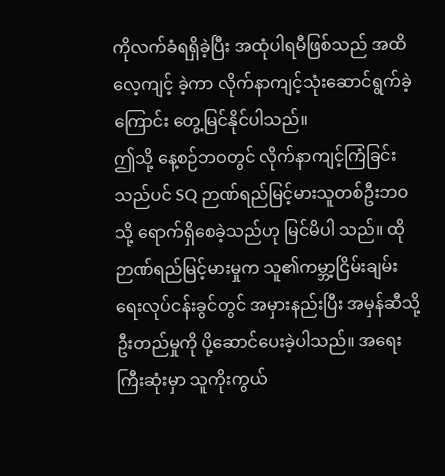ကိုလက်ခံရရှိခဲ့ပြီး အထုံပါရမီဖြစ်သည် အထိလေ့ကျင့် ခဲ့ကာ လိုက်နာကျင့်သုံးဆောင်ရွက်ခဲ့ကြောင်း တွေ့မြင်နိုင်ပါသည်။
ဤသို့ နေ့စဉ်ဘဝတွင် လိုက်နာကျင့်ကြံခြင်းသည်ပင် SQ ဉာဏ်ရည်မြင့်မားသူတစ်ဦးဘဝသို့ ရောက်ရှိစေခဲ့သည်ဟု မြင်မိပါ သည်။ ထိုဉာဏ်ရည်မြင့်မားမှုက သူ၏ကမ္ဘာ့ငြိမ်းချမ်းရေးလုပ်ငန်းခွင်တွင် အမှားနည်းပြီး အမှန်ဆီသို့ ဦးတည်မှုကို ပို့ဆောင်ပေးခဲ့ပါသည်။ အရေးကြီးဆုံးမှာ သူကိုးကွယ်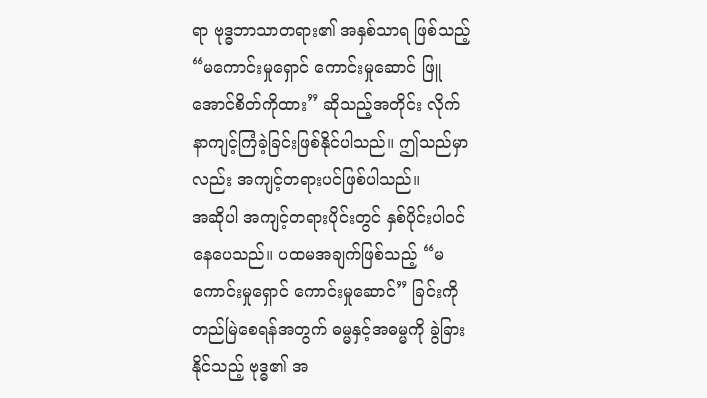ရာ ဗုဒ္ဓဘာသာတရား၏ အနှစ်သာရ ဖြစ်သည့် “မကောင်းမှုရှောင် ကောင်းမှုဆောင် ဖြူအောင်စိတ်ကိုထား” ဆိုသည့်အတိုင်း လိုက်နာကျင့်ကြံခဲ့ခြင်းဖြစ်နိုင်ပါသည်။ ဤသည်မှာ လည်း အကျင့်တရားပင်ဖြစ်ပါသည်။
အဆိုပါ အကျင့်တရားပိုင်းတွင် နှစ်ပိုင်းပါဝင်နေပေသည်။ ပထမအချက်ဖြစ်သည့် “မကောင်းမှုရှောင် ကောင်းမှုဆောင်” ခြင်းကို တည်မြဲစေရန်အတွက် ဓမ္မနှင့်အဓမ္မကို ခွဲခြားနိုင်သည့် ဗုဒ္ဓ၏ အ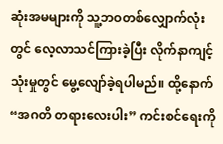ဆုံးအမများကို သူ့ဘဝတစ်လျှောက်လုံးတွင် လေ့လာသင်ကြားခဲ့ပြီး လိုက်နာကျင့်သုံးမှုတွင် မွေ့လျော်ခဲ့ရပါမည်။ ထို့နောက် “အဂတိ တရားလေးပါး” ကင်းစင်ရေးကို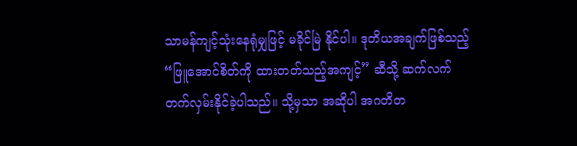သာမန်ကျင့်သုံးနေရုံမျှဖြင့် မခိုင်မြဲ နိုင်ပါ။ ဒုတိယအချက်ဖြစ်သည့် “ဖြူအောင်စိတ်ကို ထားတတ်သည့်အကျင့်” ဆီသို့ ဆက်လက်တက်လှမ်းနိုင်ခဲ့ပါသည်။ သို့မှသာ အဆိုပါ အဂတိတ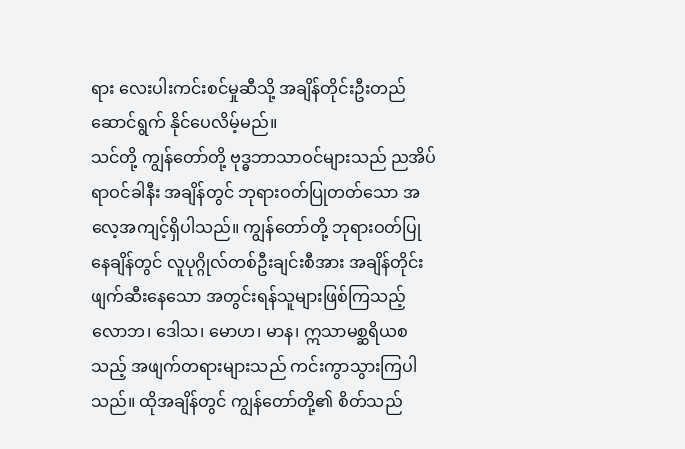ရား လေးပါးကင်းစင်မှုဆီသို့ အချိန်တိုင်းဦးတည်ဆောင်ရွက် နိုင်ပေလိမ့်မည်။
သင်တို့ ကျွန်တော်တို့ ဗုဒ္ဓဘာသာဝင်များသည် ညအိပ်ရာဝင်ခါနီး အချိန်တွင် ဘုရားဝတ်ပြုတတ်သော အလေ့အကျင့်ရှိပါသည်။ ကျွန်တော်တို့ ဘုရားဝတ်ပြုနေချိန်တွင် လူပုဂ္ဂိုလ်တစ်ဦးချင်းစီအား အချိန်တိုင်း ဖျက်ဆီးနေသော အတွင်းရန်သူများဖြစ်ကြသည့် လောဘ၊ ဒေါသ၊ မောဟ၊ မာန၊ ဣသာမစ္ဆရိယစသည့် အဖျက်တရားများသည် ကင်းကွာသွားကြပါသည်။ ထိုအချိန်တွင် ကျွန်တော်တို့၏ စိတ်သည်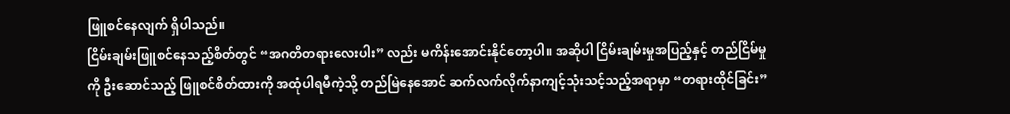ဖြူစင်နေလျက် ရှိပါသည်။
ငြိမ်းချမ်းဖြူစင်နေသည့်စိတ်တွင် “အဂတိတရားလေးပါး” လည်း မကိန်းအောင်းနိုင်တော့ပါ။ အဆိုပါ ငြိမ်းချမ်းမှုအပြည့်နှင့် တည်ငြိမ်မှုကို ဦးဆောင်သည့် ဖြူစင်စိတ်ထားကို အထုံပါရမီကဲ့သို့ တည်မြဲနေအောင် ဆက်လက်လိုက်နာကျင့်သုံးသင့်သည့်အရာမှာ “တရားထိုင်ခြင်း”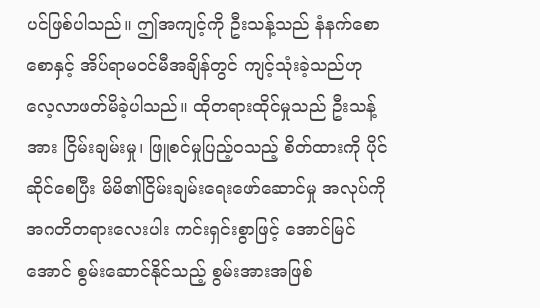ပင်ဖြစ်ပါသည်။ ဤအကျင့်ကို ဦးသန့်သည် နံနက်စောစောနှင့် အိပ်ရာမဝင်မီအချိန်တွင် ကျင့်သုံးခဲ့သည်ဟု လေ့လာဖတ်မိခဲ့ပါသည်။ ထိုတရားထိုင်မှုသည် ဦးသန့်အား ငြိမ်းချမ်းမှု၊ ဖြူစင်မှုပြည့်ဝသည့် စိတ်ထားကို ပိုင်ဆိုင်စေပြီး မိမိ၏ငြိမ်းချမ်းရေးဖော်ဆောင်မှု အလုပ်ကို အဂတိတရားလေးပါး ကင်းရှင်းစွာဖြင့် အောင်မြင်အောင် စွမ်းဆောင်နိုင်သည့် စွမ်းအားအဖြစ်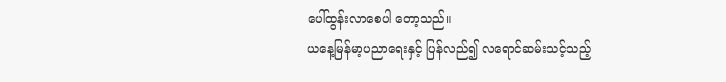ပေါ်ထွန်းလာစေပါ တော့သည်။
ယနေ့မြန်မာ့ပညာရေးနှင့် ပြန်လည်၍ လရောင်ဆမ်းသင့်သည့်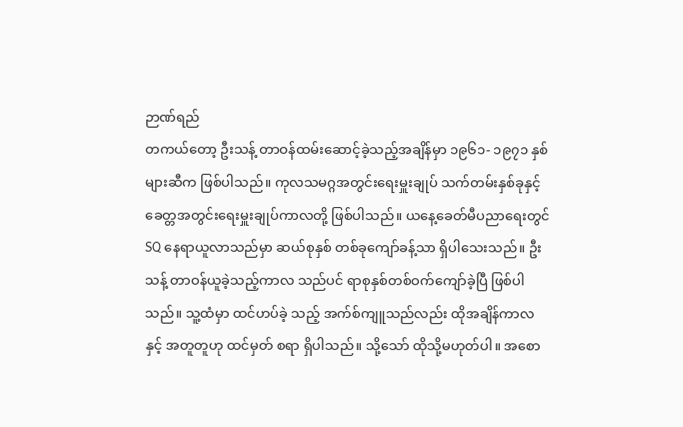ဉာဏ်ရည်
တကယ်တော့ ဦးသန့် တာဝန်ထမ်းဆောင့်ခဲ့သည့်အချိန်မှာ ၁၉၆၁- ၁၉၇၁ နှစ်များဆီက ဖြစ်ပါသည်။ ကုလသမဂ္ဂအတွင်းရေးမှူးချုပ် သက်တမ်းနှစ်ခုနှင့် ခေတ္တအတွင်းရေးမှူးချုပ်ကာလတို့ ဖြစ်ပါသည်။ ယနေ့ခေတ်မီပညာရေးတွင် SQ နေရာယူလာသည်မှာ ဆယ်စုနှစ် တစ်ခုကျော်ခန့်သာ ရှိပါသေးသည်။ ဦးသန့် တာဝန်ယူခဲ့သည့်ကာလ သည်ပင် ရာစုနှစ်တစ်ဝက်ကျော်ခဲ့ပြီ ဖြစ်ပါသည်။ သူ့ထံမှာ ထင်ဟပ်ခဲ့ သည့် အက်စ်ကျူသည်လည်း ထိုအချိန်ကာလနှင့် အတူတူဟု ထင်မှတ် စရာ ရှိပါသည်။ သို့သော် ထိုသို့မဟုတ်ပါ။ အစော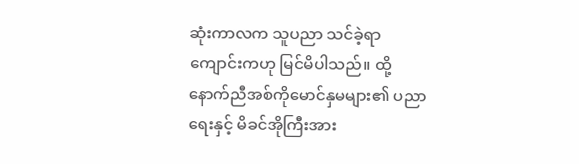ဆုံးကာလက သူပညာ သင်ခဲ့ရာ ကျောင်းကဟု မြင်မိပါသည်။ ထို့နောက်ညီအစ်ကိုမောင်နှမများ၏ ပညာရေးနှင့် မိခင်အိုကြီးအား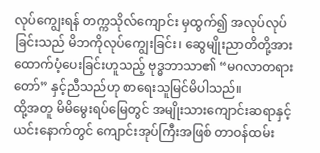လုပ်ကျွေးရန် တက္ကသိုလ်ကျောင်း မှထွက်၍ အလုပ်လုပ်ခြင်းသည် မိဘကိုလုပ်ကျွေးခြင်း၊ ဆွေမျိုးညာတိတို့အား ထောက်ပံ့ပေးခြင်းဟူသည့် ဗုဒ္ဓဘာသာ၏ “မဂလာတရားတော်” နှင့်ညီသည်ဟု စာရေးသူမြင်မိပါသည်။
ထို့အတူ မိမိမွေးရပ်မြေတွင် အမျိုးသားကျောင်းဆရာနှင့် ယင်းနောက်တွင် ကျောင်းအုပ်ကြီးအဖြစ် တာဝန်ထမ်း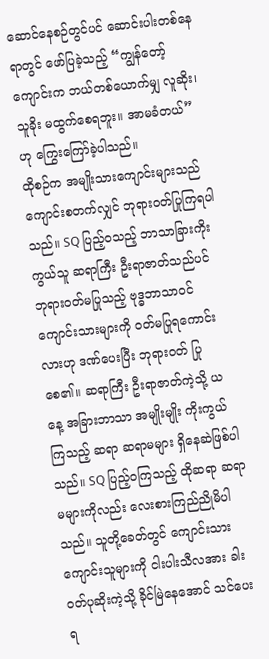ဆောင်နေစဉ်တွင်ပင် ဆောင်းပါးတစ်နေရာတွင် ဖော်ပြခဲ့သည့် “ကျွန်တော့်ကျောင်းက ဘယ်တစ်ယောက်မျှ လူဆိုး၊ သူခိုး မထွက်စေရဘူး။ အာမခံတယ်” ဟု ကြွေးကြော်ခဲ့ပါသည်။
ထိုစဉ်က အမျိုးသားကျောင်းများသည် ကျောင်းစတက်လျှင် ဘုရားဝတ်ပြုကြရပါသည်။ SQ ပြည့်ဝသည့် ဘာသာခြားကိုးကွယ်သူ ဆရာကြီး ဦးရာဇာတ်သည်ပင် ဘုရားဝတ်မပြုသည့် ဗုဒ္ဓဘာသာဝင် ကျောင်းသားများကို ဝတ်မပြုရကောင်းလားဟု ဒဏ်ပေးပြီး ဘုရားဝတ် ပြုစေ၏။ ဆရာကြီး ဦးရာဇာတ်ကဲ့သို့ ယနေ့ အခြားဘာသာ အမျိုးမျိုး ကိုးကွယ်ကြသည့် ဆရာ ဆရာမများ ရှိနေဆဲဖြစ်ပါသည်။ SQ ပြည့်ဝကြသည့် ထိုဆရာ ဆရာမများကိုလည်း လေးစားကြည်ညိုမိပါသည်။ သူတို့ခေတ်တွင် ကျောင်းသားကျောင်းသူများကို ငါးပါးသီလအား ခါးဝတ်ပုဆိုးကဲ့သို့ ခိုင်မြဲနေအောင် သင်ပေးရ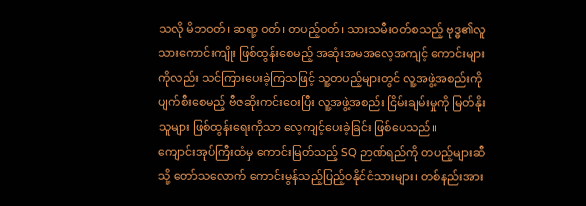သလို မိဘဝတ်၊ ဆရာ့ ဝတ်၊ တပည့်ဝတ်၊ သားသမီးဝတ်စသည့် ဗုဒ္ဓ၏လူသားကောင်းကျိုး ဖြစ်ထွန်းစေမည့် အဆုံးအမအလေ့အကျင့် ကောင်းများကိုလည်း သင်ကြားပေးခဲ့ကြသဖြင့် သူ့တပည့်များတွင် လူ့အဖွဲ့အစည်းကို ပျက်စီးစေမည့် ဗီဇဆိုးကင်းဝေးပြီး လူ့အဖွဲ့အစည်း ငြိမ်းချမ်းမှုကို မြတ်နိုးသူများ ဖြစ်ထွန်းရေးကိုသာ လေ့ကျင့်ပေးခဲ့ခြင်း ဖြစ်ပေသည်။
ကျောင်းအုပ်ကြီးထံမှ ကောင်းမြတ်သည့် SQ ဉာဏ်ရည်ကို တပည့်များဆီသို့ တော်သလောက် ကောင်းမွန်သည့်ပြည့်ဝနိုင်ငံသားများ၊ တစ်နည်းအား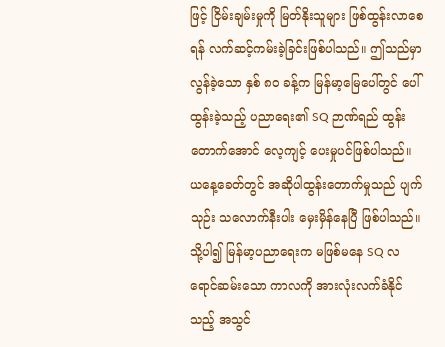ဖြင့် ငြိမ်းချမ်းမှုကို မြတ်နိုးသူများ ဖြစ်ထွန်းလာစေရန် လက်ဆင့်ကမ်းခဲ့ခြင်းဖြစ်ပါသည်။ ဤသည်မှာ လွန်ခဲ့သော နှစ် ၈၀ ခန့်က မြန်မာ့မြေပေါ်တွင် ပေါ်ထွန်းခဲ့သည့် ပညာရေး၏ SQ ဉာဏ်ရည် ထွန်းတောက်အောင် လေ့ကျင့် ပေးမှုပင်ဖြစ်ပါသည်။ ယနေ့ခေတ်တွင် အဆိုပါထွန်းတောက်မှုသည် ပျက်သုဉ်း သလောက်နီးပါး မှေးမှိန်နေပြီ ဖြစ်ပါသည်။
သို့ပါ၍ မြန်မာ့ပညာရေးက မဖြစ်မနေ SQ လရောင်ဆမ်းသော ကာလကို အားလုံးလက်ခံနိုင်သည့် အသွင်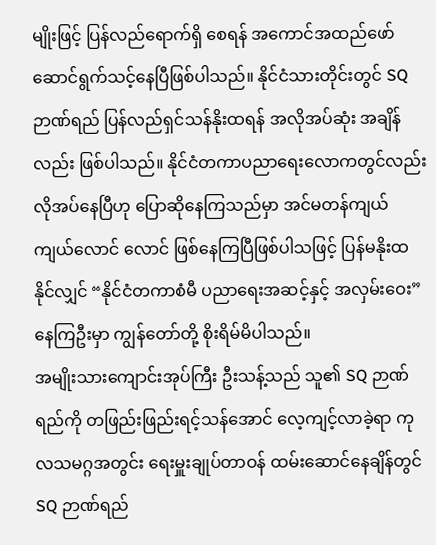မျိုးဖြင့် ပြန်လည်ရောက်ရှိ စေရန် အကောင်အထည်ဖော်ဆောင်ရွက်သင့်နေပြီဖြစ်ပါသည်။ နိုင်ငံသားတိုင်းတွင် SQ ဉာဏ်ရည် ပြန်လည်ရှင်သန်နိုးထရန် အလိုအပ်ဆုံး အချိန်လည်း ဖြစ်ပါသည်။ နိုင်ငံတကာပညာရေးလောကတွင်လည်း လိုအပ်နေပြီဟု ပြောဆိုနေကြသည်မှာ အင်မတန်ကျယ်ကျယ်လောင် လောင် ဖြစ်နေကြပြီဖြစ်ပါသဖြင့် ပြန်မနိုးထနိုင်လျှင် “နိုင်ငံတကာစံမီ ပညာရေးအဆင့်နှင့် အလှမ်းဝေး” နေကြဦးမှာ ကျွန်တော်တို့ စိုးရိမ်မိပါသည်။
အမျိုးသားကျောင်းအုပ်ကြီး ဦးသန့်သည် သူ၏ SQ ဉာဏ်ရည်ကို တဖြည်းဖြည်းရင့်သန်အောင် လေ့ကျင့်လာခဲ့ရာ ကုလသမဂ္ဂအတွင်း ရေးမှူးချုပ်တာဝန် ထမ်းဆောင်နေချိန်တွင် SQ ဉာဏ်ရည်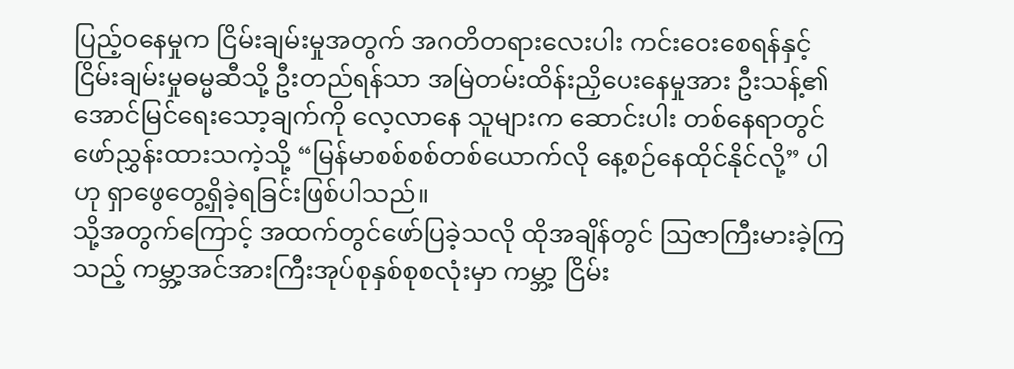ပြည့်ဝနေမှုက ငြိမ်းချမ်းမှုအတွက် အဂတိတရားလေးပါး ကင်းဝေးစေရန်နှင့် ငြိမ်းချမ်းမှုဓမ္မဆီသို့ ဦးတည်ရန်သာ အမြဲတမ်းထိန်းညှိပေးနေမှုအား ဦးသန့်၏အောင်မြင်ရေးသော့ချက်ကို လေ့လာနေ သူများက ဆောင်းပါး တစ်နေရာတွင် ဖော်ညွှန်းထားသကဲ့သို့ “မြန်မာစစ်စစ်တစ်ယောက်လို နေ့စဉ်နေထိုင်နိုင်လို့” ပါဟု ရှာဖွေတွေ့ရှိခဲ့ရခြင်းဖြစ်ပါသည်။
သို့အတွက်ကြောင့် အထက်တွင်ဖော်ပြခဲ့သလို ထိုအချိန်တွင် ဩဇာကြီးမားခဲ့ကြသည့် ကမ္ဘာ့အင်အားကြီးအုပ်စုနှစ်စုစလုံးမှာ ကမ္ဘာ့ ငြိမ်း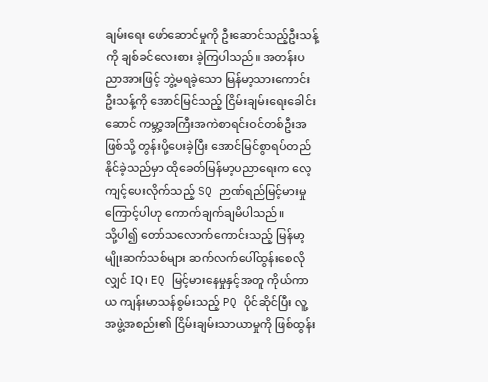ချမ်းရေး ဖော်ဆောင်မှုကို ဦးဆောင်သည့်ဦးသန့်ကို ချစ်ခင်လေးစား ခဲ့ကြပါသည်။ အတန်းပညာအားဖြင့် ဘွဲ့မရခဲ့သော မြန်မာ့သားကောင်း ဦးသန့်ကို အောင်မြင်သည့် ငြိမ်းချမ်းရေးခေါင်းဆောင် ကမ္ဘာ့အကြီးအကဲစာရင်းဝင်တစ်ဦးအဖြစ်သို့ တွန်းပို့ပေးခဲ့ပြီး အောင်မြင်စွာရပ်တည် နိုင်ခဲ့သည်မှာ ထိုခေတ်မြန်မာ့ပညာရေးက လေ့ကျင့်ပေးလိုက်သည့် SQ ဉာဏ်ရည်မြင့်မားမှုကြောင့်ပါဟု ကောက်ချက်ချမိပါသည်။
သို့ပါ၍ တော်သလောက်ကောင်းသည့် မြန်မာ့မျိုးဆက်သစ်များ ဆက်လက်ပေါ်ထွန်းစေလိုလျှင် IQ၊ EQ မြင့်မားနေမှုနှင့်အတူ ကိုယ်ကာယ ကျန်းမာသန်စွမ်းသည့် PQ ပိုင်ဆိုင်ပြီး လူ့အဖွဲ့အစည်း၏ ငြိမ်းချမ်းသာယာမှုကို ဖြစ်ထွန်း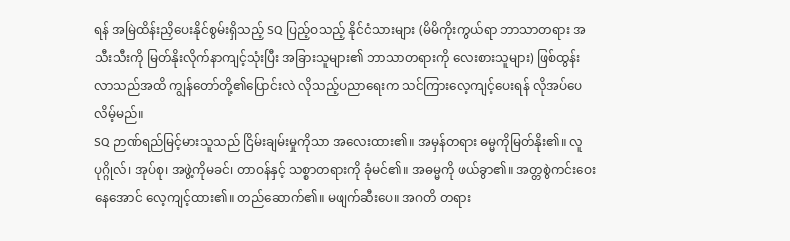ရန် အမြဲထိန်းညှိပေးနိုင်စွမ်းရှိသည့် SQ ပြည့်ဝသည့် နိုင်ငံသားများ (မိမိကိုးကွယ်ရာ ဘာသာတရား အသီးသီးကို မြတ်နိုးလိုက်နာကျင့်သုံးပြီး အခြားသူများ၏ ဘာသာတရားကို လေးစားသူများ) ဖြစ်ထွန်းလာသည်အထိ ကျွန်တော်တို့၏ပြောင်းလဲ လိုသည့်ပညာရေးက သင်ကြားလေ့ကျင့်ပေးရန် လိုအပ်ပေလိမ့်မည်။
SQ ဉာဏ်ရည်မြင့်မားသူသည် ငြိမ်းချမ်းမှုကိုသာ အလေးထား၏။ အမှန်တရား ဓမ္မကိုမြတ်နိုး၏။ လူပုဂ္ဂိုလ်၊ အုပ်စု၊ အဖွဲ့ကိုမခင်၊ တာဝန်နှင့် သစ္စာတရားကို ခုံမင်၏။ အဓမ္မကို ဖယ်ခွာ၏။ အတ္တစွဲကင်းဝေးနေအောင် လေ့ကျင့်ထား၏။ တည်ဆောက်၏။ မဖျက်ဆီးပေ။ အဂတိ တရား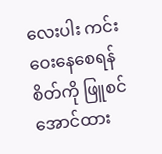လေးပါး ကင်းဝေးနေစေရန် စိတ်ကို ဖြူစင်အောင်ထား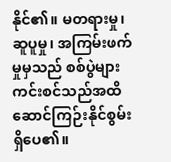နိုင်၏။ မတရားမှု၊ ဆူပူမှု၊ အကြမ်းဖက်မှုမှသည် စစ်ပွဲများ ကင်းစင်သည်အထိ ဆောင်ကြဉ်းနိုင်စွမ်းရှိပေ၏။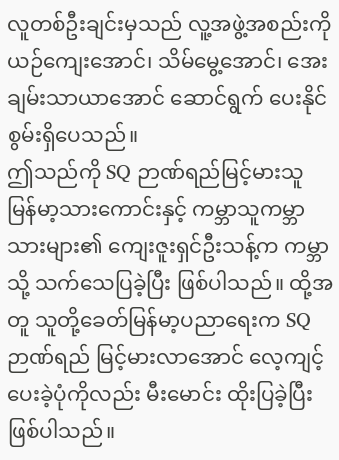လူတစ်ဦးချင်းမှသည် လူ့အဖွဲ့အစည်းကို ယဉ်ကျေးအောင်၊ သိမ်မွေ့အောင်၊ အေးချမ်းသာယာအောင် ဆောင်ရွက် ပေးနိုင်စွမ်းရှိပေသည်။
ဤသည်ကို SQ ဉာဏ်ရည်မြင့်မားသူ မြန်မာ့သားကောင်းနှင့် ကမ္ဘာသူကမ္ဘာသားများ၏ ကျေးဇူးရှင်ဦးသန့်က ကမ္ဘာသို့ သက်သေပြခဲ့ပြီး ဖြစ်ပါသည်။ ထို့အတူ သူတို့ခေတ်မြန်မာ့ပညာရေးက SQ ဉာဏ်ရည် မြင့်မားလာအောင် လေ့ကျင့်ပေးခဲ့ပုံကိုလည်း မီးမောင်း ထိုးပြခဲ့ပြီး ဖြစ်ပါသည်။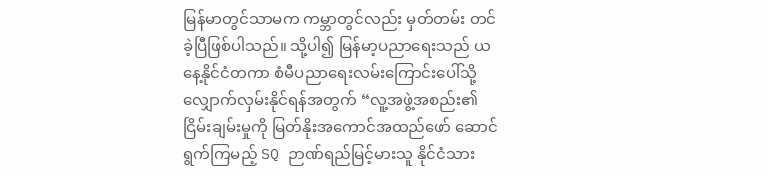မြန်မာတွင်သာမက ကမ္ဘာတွင်လည်း မှတ်တမ်း တင်ခဲ့ပြီဖြစ်ပါသည်။ သို့ပါ၍ မြန်မာ့ပညာရေးသည် ယနေ့နိုင်ငံတကာ စံမီပညာရေးလမ်းကြောင်းပေါ်သို့ လျှောက်လှမ်းနိုင်ရန်အတွက် “လူ့အဖွဲ့အစည်း၏ ငြိမ်းချမ်းမှုကို မြတ်နိုးအကောင်အထည်ဖော် ဆောင်ရွက်ကြမည့် SQ ဉာဏ်ရည်မြင့်မားသူ နိုင်ငံသား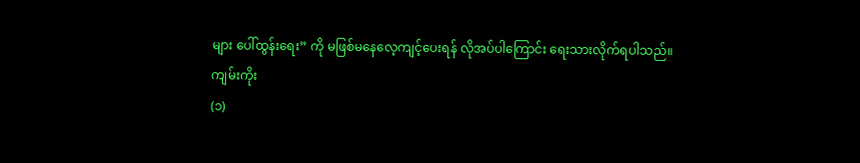များ ပေါ်ထွန်းရေး” ကို မဖြစ်မနေလေ့ကျင့်ပေးရန် လိုအပ်ပါကြောင်း ရေးသားလိုက်ရပါသည်။
ကျမ်းကိုး
(၁)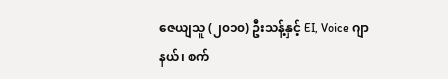ဇေယျသူ (၂၀၁၀) ဦးသန့်နှင့် EI, Voice ဂျာနယ်၊ စက်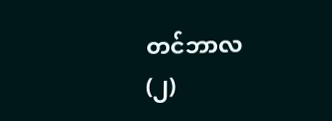တင်ဘာလ
(၂)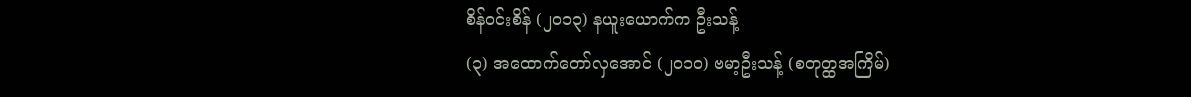စိန်ဝင်းစိန် (၂၀၁၃) နယူးယောက်က ဦးသန့်
(၃) အထောက်တော်လှအောင် (၂၀၁၀) ဗမာ့ဦးသန့် (စတုတ္ထအကြိမ်)